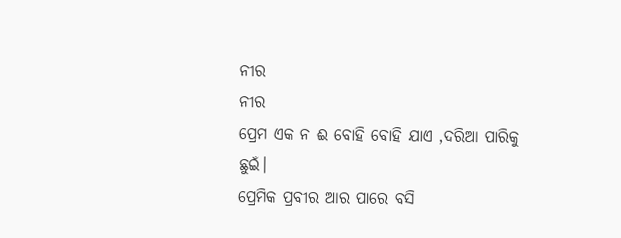ନୀର
ନୀର
ପ୍ରେମ ଏକ ନ ଈ ବୋହି ବୋହି ଯାଏ ,ଦରିଆ ପାରିକୁ ଛୁଇଁ।
ପ୍ରେମିକ ପ୍ରବୀର ଆର ପାରେ ବସି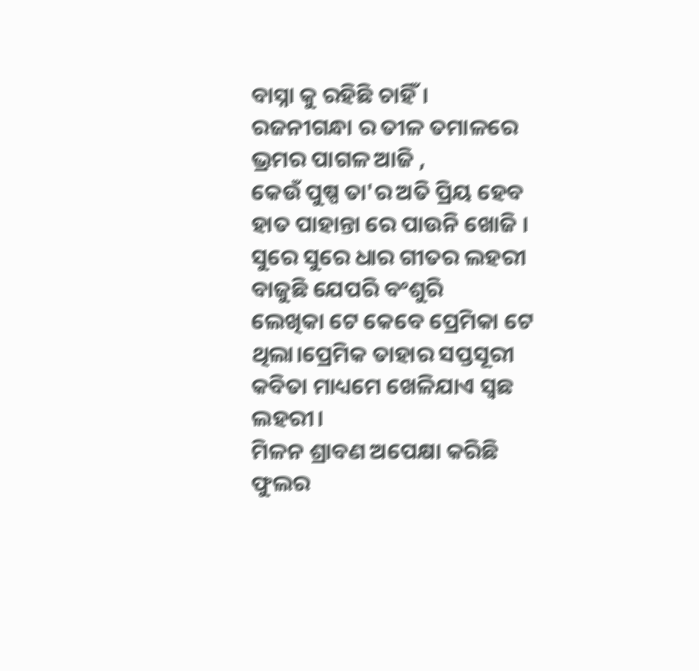ବାସ୍ନା କୁ ରହିଛି ଚାହିଁ।
ରଜନୀଗନ୍ଧା ର ତୀଳ ତମାଳରେ
ଭ୍ରମର ପାଗଳ ଆଜି ,
କେଉଁ ପୁଷ୍ପ ତା'ର ଅତି ପ୍ରିୟ ହେବ
ହାତ ପାହାନ୍ତା ରେ ପାଉନି ଖୋଜି ।
ସୁରେ ସୁରେ ଧାର ଗୀତର ଲହରୀ
ବାଜୁଛି ଯେପରି ବଂଶୁରି
ଲେଖିକା ଟେ କେବେ ପ୍ରେମିକା ଟେ ଥିଲା।ପ୍ରେମିକ ତାହାର ସପ୍ତସୂରୀ
କବିତା ମାଧ୍ୟମେ ଖେଳିଯାଏ ସ୍ଵଛ ଲହରୀ।
ମିଳନ ଶ୍ରାବଣ ଅପେକ୍ଷା କରିଛି
ଫୁଲର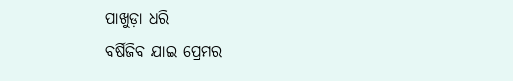ପାଖୁଡ଼ା ଧରି
ବର୍ଷିଜିବ ଯାଇ ପ୍ରେମର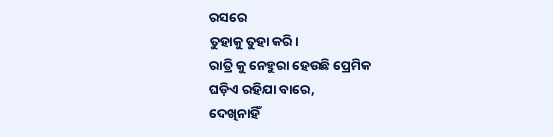ରସରେ
ତୁହାକୁ ତୁହା କରି।
ରାତ୍ରି କୁ ନେହୁରା ହେଉଛି ପ୍ରେମିକ
ଘଡ଼ିଏ ରହିଯା ବାରେ,
ଦେଖିନାହିଁ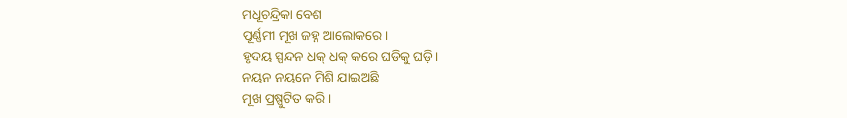ମଧୂଚନ୍ଦ୍ରିକା ବେଶ
ପୂର୍ଣ୍ଣମୀ ମୂଖ ଜହ୍ନ ଆଲୋକରେ।
ହୃଦୟ ସ୍ପନ୍ଦନ ଧକ୍ ଧକ୍ କରେ ଘଡିକୁ ଘଡ଼ି।
ନୟନ ନୟନେ ମିଶି ଯାଇଅଛି
ମୂଖ ପ୍ରଷ୍ପୁଟିତ କରି ।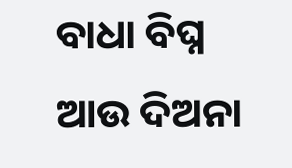ବାଧା ବିଘ୍ନ ଆଉ ଦିଅନା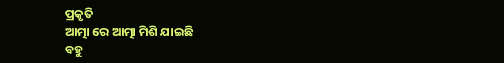ପ୍ରକୃତି
ଆତ୍ମା ରେ ଆତ୍ମା ମିଶି ଯାଇଛି
ବହୁ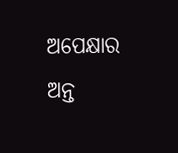ଅପେକ୍ଷାର ଅନ୍ତ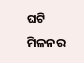ଘଟି
ମିଳନର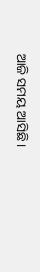ଆଜି ସମୟ ଆସିଛି।